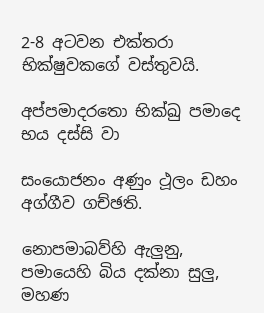2-8 අටවන එක්තරා භික්ෂුවකගේ වස්තුවයි.

අප්පමාදරතො භික්ඛු පමාදෙ භය දස්සි වා

සංයොජනං අණුං ථූලං ඩහං අග්ගීව ගච්ඡති.

නොපමාබව්හි ඇලුනු, පමායෙහි බිය දක්නා සුලු, මහණ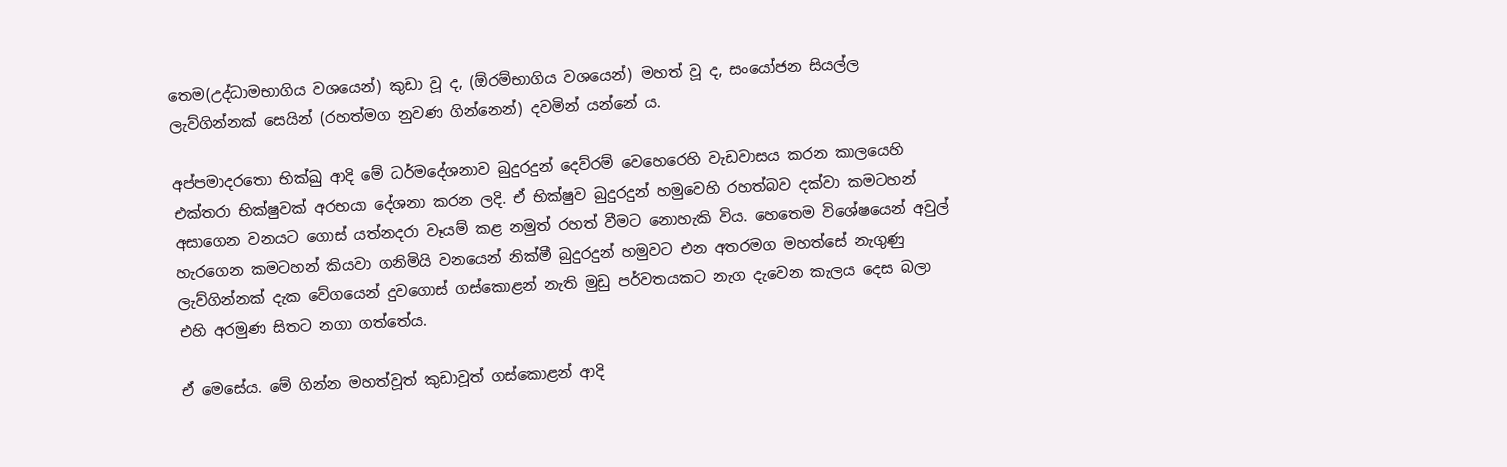තෙම(උද්ධාමභාගිය වශයෙන්) කුඩා වූ ද, (ඕරම්භාගිය වශයෙන්) මහත් වූ ද, සංයෝජන සියල්ල ලැව්ගින්නක් සෙයින් (රහත්මග නුවණ ගින්නෙන්) දවමින් යන්නේ ය.

අප්පමාදරතො භික්ඛු ආදි මේ ධර්මදේශනාව බුදුරදුන් දෙව්රම් වෙහෙරෙහි වැඩවාසය කරන කාලයෙහි එක්තරා භික්ෂුවක් අරභයා දේශනා කරන ලදි. ඒ භික්ෂුව බුදුරදුන් හමුවෙහි රහත්බව දක්වා කමටහන් අසාගෙන වනයට ගොස් යත්නදරා වෑයම් කළ නමුත් රහත් වීමට නොහැකි විය. හෙතෙම විශේෂයෙන් අවුල් හැරගෙන කමටහන් කියවා ගනිමියි වනයෙන් නික්මී බුදුරදුන් හමුවට එන අතරමග මහත්සේ නැගුණු ලැව්ගින්නක් දැක වේගයෙන් දුවගොස් ගස්කොළන් නැති මුඩු පර්වතයකට නැග දැවෙන කැලය දෙස බලා එහි අරමුණ සිතට නගා ගත්තේය.

ඒ මෙසේය. මේ ගින්න මහත්වූත් කුඩාවූත් ගස්කොළන් ආදි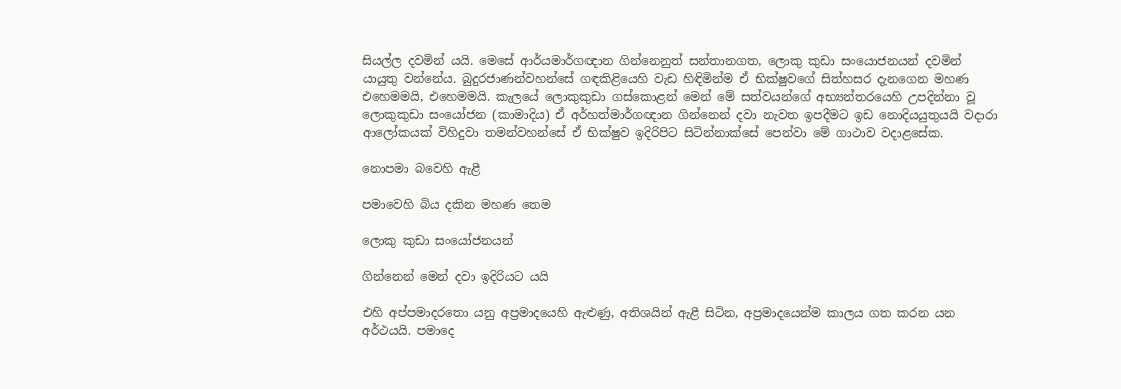සියල්ල දවමින් යයි. මෙසේ ආර්යමාර්ගඥාන ගින්නෙනුත් සන්තානගත, ලොකු කුඩා සංයොජනයන් දවමින් යායුතු වන්නේය. බුදුරජාණන්වහන්සේ ගඳකිළියෙහි වැඩ හිඳිමින්ම ඒ භික්ෂුවගේ සිත්හසර දැනගෙන මහණ එහෙමමයි, එහෙමමයි. කැලයේ ලොකුකුඩා ගස්කොළන් මෙන් මේ සත්වයන්ගේ අභ්‍යන්තරයෙහි උපදින්නා වූ ලොකුකුඩා සංයෝජන (කාමාදිය) ඒ අර්හත්මාර්ගඥාන ගින්නෙන් දවා නැවත ඉපදීමට ඉඩ නොදියයුතුයයි වදාරා ආලෝකයක් විහිදුවා තමන්වහන්සේ ඒ භික්ෂුව ඉදිරිපිට සිටින්නාක්සේ පෙන්වා මේ ගාථාව වදාළසේක.

නොපමා බවෙහි ඇළී

පමාවෙහි බිය දකින මහණ තෙම

ලොකු කුඩා සංයෝජනයන්

ගින්නෙන් මෙන් දවා ඉදිරියට යයි

එහි අප්පමාදරතො යනු අප්‍ර‍මාදයෙහි ඇළුණු, අතිශයින් ඇළී සිටින, අප්‍ර‍මාදයෙන්ම කාලය ගත කරන යන අර්ථයයි. පමාදෙ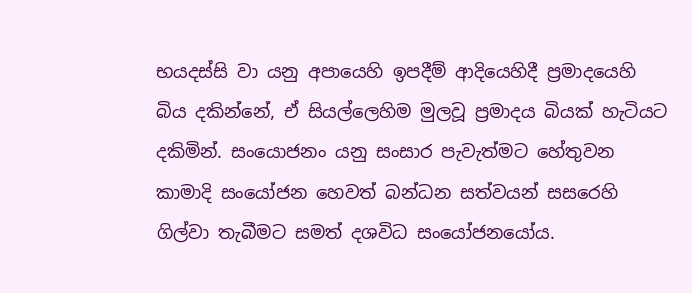භයදස්සි වා යනු අපායෙහි ඉපදීම් ආදියෙහිදී ප්‍ර‍මාදයෙහි බිය දකින්නේ, ඒ සියල්ලෙහිම මුලවූ ප්‍ර‍මාදය බියක් හැටියට දකිමින්. සංයොජනං යනු සංසාර පැවැත්මට හේතුවන කාමාදි සංයෝජන හෙවත් බන්ධන සත්වයන් සසරෙහි ගිල්වා තැබීමට සමත් දශවිධ සංයෝජනයෝය.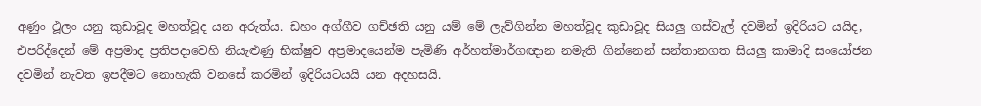අණුං ථූලං යනු කුඩාවූද මහත්වූද යන අරුත්ය. ඩහං අග්ගීව ගච්ඡති යනු යම් මේ ලැව්ගින්න මහත්වූද කුඩාවූද සියලු ගස්වැල් දවමින් ඉදිරියට යයිද, එපරිද්දෙන් මේ අප්‍ර‍මාද ප්‍ර‍තිපදාවෙහි නියැළුණු භික්ෂුව අප්‍ර‍මාදයෙන්ම පැමිණි අර්හත්මාර්ගඥාන නමැති ගින්නෙන් සන්තානගත සියලු කාමාදි සංයෝජන දවමින් නැවත ඉපදීමට නොහැකි වනසේ කරමින් ඉදිරියටයයි යන අදහසයි.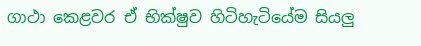ගාථා කෙළවර ඒ භික්ෂුව හිටිහැටියේම සියලු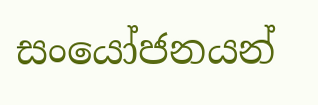සංයෝජනයන්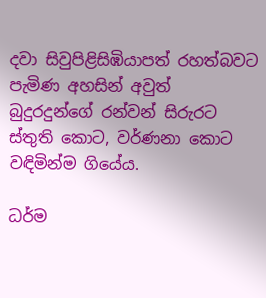දවා සිවුපිළිසිඹියාපත් රහත්බවට පැමිණ අහසින් අවුත් බුදුරදුන්ගේ රන්වන් සිරුරට ස්තුති කොට, වර්ණනා කොට වඳිමින්ම ගියේය.

ධර්ම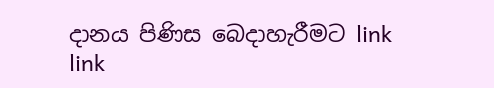දානය පිණිස බෙදාහැරීමට link link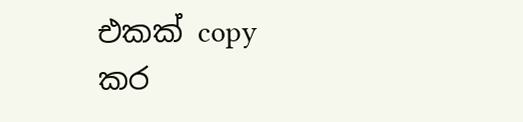එකක් copy කර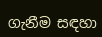ගැනීම සඳහා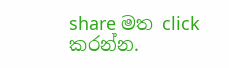share මත click කරන්න.